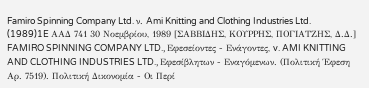Famiro Spinning Company Ltd. ν. Ami Knitting and Clothing Industries Ltd.
(1989)1E ΑΑΔ 741 30 Νοεμβρίου, 1989 [ΣΑΒΒΙΔΗΣ, ΚΟΥΡΡΗΣ, ΠΟΓΙΑΤΖΗΣ, Δ.Δ.] FAMIRO SPINNING COMPANY LTD., Εφεσείοντες - Ενάγοντες, v. AMI KNITTING AND CLOTHING INDUSTRIES LTD., Εφεσίβλητων - Εναγόμενων. (Πολιτική Έφεση Αρ. 7519). Πολιτική Δικονομία - Οι Περί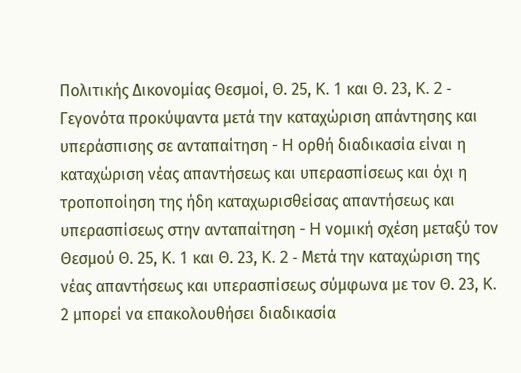Πολιτικής Δικονομίας Θεσμοί, Θ. 25, K. 1 και Θ. 23, K. 2 - Γεγονότα προκύψαντα μετά την καταχώριση απάντησης και υπεράσπισης σε ανταπαίτηση - H ορθή διαδικασία είναι η καταχώριση νέας απαντήσεως και υπερασπίσεως και όχι η τροποποίηση της ήδη καταχωρισθείσας απαντήσεως και υπερασπίσεως στην ανταπαίτηση - H νομική σχέση μεταξύ τον Θεσμού Θ. 25, K. 1 και Θ. 23, K. 2 - Μετά την καταχώριση της νέας απαντήσεως και υπερασπίσεως σύμφωνα με τον Θ. 23, K. 2 μπορεί να επακολουθήσει διαδικασία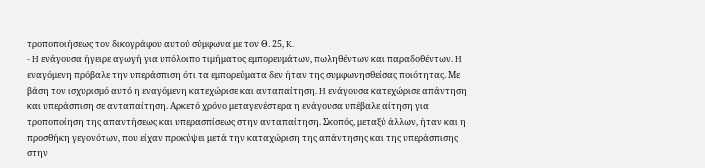τροποποιήσεως τον δικογράφου αυτού σύμφωνα με τον Θ. 25, K.
- H ενάγουσα ήγειρε αγωγή για υπόλοιπο τιμήματος εμπορευμάτων, πωληθέντων και παραδοθέντων. H εναγόμενη πρόβαλε την υπεράσπιση ότι τα εμπορεύματα δεν ήταν της συμφωνησθείσας ποιότητας. Με βάση τον ισχυρισμό αυτό η εναγόμενη κατεχώρισε και ανταπαίτηση. H ενάγουσα κατεχώρισε απάντηση και υπεράσπιση σε ανταπαίτηση. Αρκετό χρόνο μεταγενέστερα η ενάγουσα υπέβαλε αίτηση για τροποποίηση της απαντήσεως και υπερασπίσεως στην ανταπαίτηση. Σκοπός, μεταξύ άλλων, ήταν και η προσθήκη γεγονότων, που είχαν προκύψει μετά την καταχώριση της απάντησης και της υπεράσπισης στην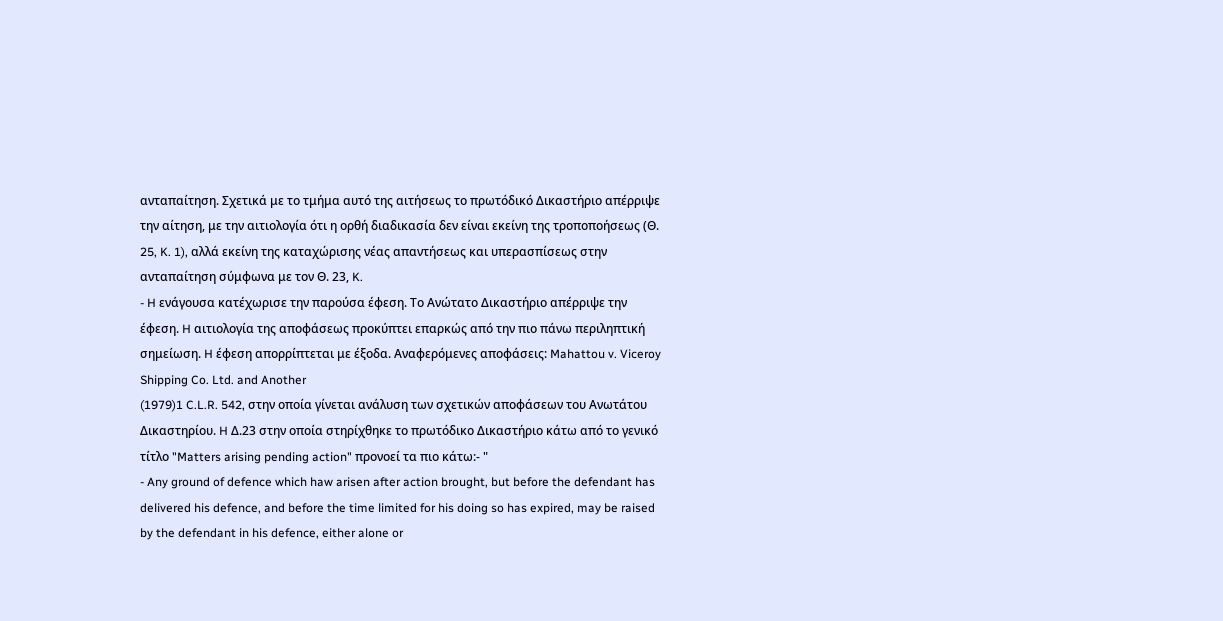ανταπαίτηση. Σχετικά με το τμήμα αυτό της αιτήσεως το πρωτόδικό Δικαστήριο απέρριψε την αίτηση, με την αιτιολογία ότι η ορθή διαδικασία δεν είναι εκείνη της τροποποήσεως (Θ. 25, K. 1), αλλά εκείνη της καταχώρισης νέας απαντήσεως και υπερασπίσεως στην ανταπαίτηση σύμφωνα με τον Θ. 23, K.
- H ενάγουσα κατέχωρισε την παρούσα έφεση. Το Ανώτατο Δικαστήριο απέρριψε την έφεση. H αιτιολογία της αποφάσεως προκύπτει επαρκώς από την πιο πάνω περιληπτική σημείωση. H έφεση απορρίπτεται με έξοδα. Αναφερόμενες αποφάσεις: Mahattou v. Viceroy Shipping Co. Ltd. and Another
(1979)1 C.L.R. 542, στην οποία γίνεται ανάλυση των σχετικών αποφάσεων του Ανωτάτου Δικαστηρίου. H Δ.23 στην οποία στηρίχθηκε το πρωτόδικο Δικαστήριο κάτω από το γενικό τίτλο "Matters arising pending action" προνοεί τα πιο κάτω:- "
- Any ground of defence which haw arisen after action brought, but before the defendant has delivered his defence, and before the time limited for his doing so has expired, may be raised by the defendant in his defence, either alone or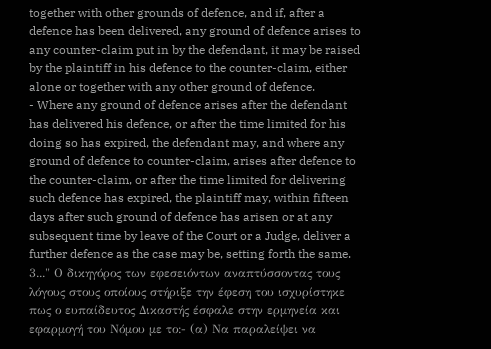together with other grounds of defence, and if, after a defence has been delivered, any ground of defence arises to any counter-claim put in by the defendant, it may be raised by the plaintiff in his defence to the counter-claim, either alone or together with any other ground of defence.
- Where any ground of defence arises after the defendant has delivered his defence, or after the time limited for his doing so has expired, the defendant may, and where any ground of defence to counter-claim, arises after defence to the counter-claim, or after the time limited for delivering such defence has expired, the plaintiff may, within fifteen days after such ground of defence has arisen or at any subsequent time by leave of the Court or a Judge, deliver a further defence as the case may be, setting forth the same. 3..." Ο δικηγόρος των εφεσειόντων αναπτύσσοντας τους λόγους στους οποίους στήριξε την έφεση του ισχυρίστηκε πως ο ευπαίδευτος Δικαστής έσφαλε στην ερμηνεία και εφαρμογή του Νόμου με το:- (α) Να παραλείψει να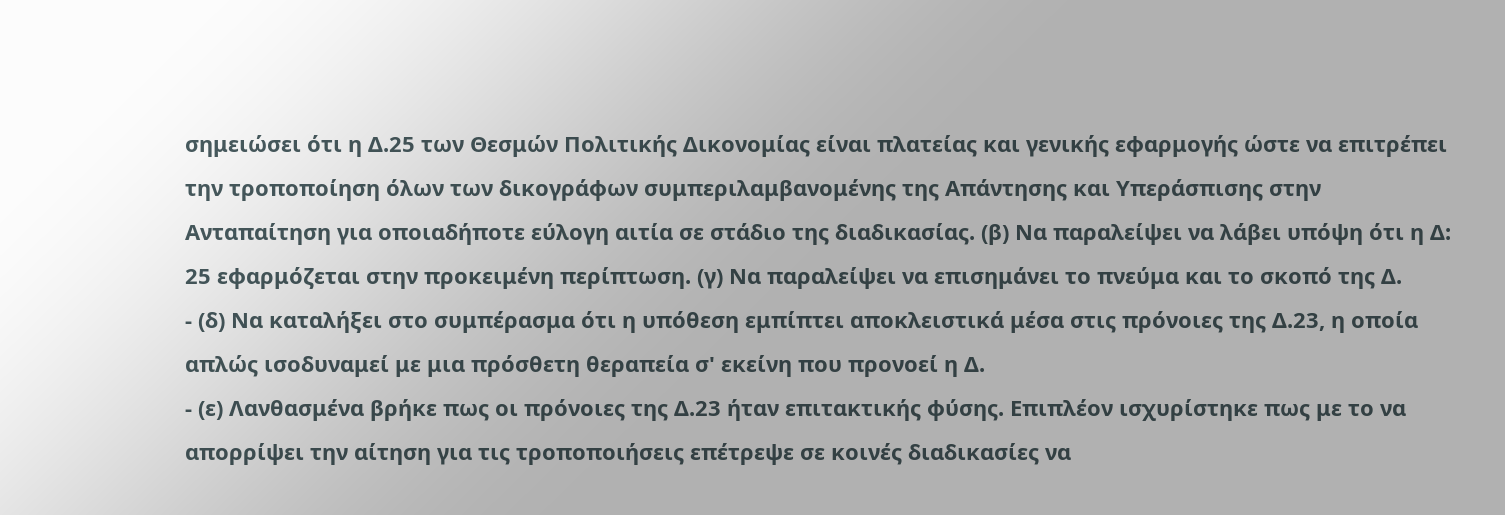σημειώσει ότι η Δ.25 των Θεσμών Πολιτικής Δικονομίας είναι πλατείας και γενικής εφαρμογής ώστε να επιτρέπει την τροποποίηση όλων των δικογράφων συμπεριλαμβανομένης της Απάντησης και Υπεράσπισης στην Ανταπαίτηση για οποιαδήποτε εύλογη αιτία σε στάδιο της διαδικασίας. (β) Να παραλείψει να λάβει υπόψη ότι η Δ: 25 εφαρμόζεται στην προκειμένη περίπτωση. (γ) Να παραλείψει να επισημάνει το πνεύμα και το σκοπό της Δ.
- (δ) Να καταλήξει στο συμπέρασμα ότι η υπόθεση εμπίπτει αποκλειστικά μέσα στις πρόνοιες της Δ.23, η οποία απλώς ισοδυναμεί με μια πρόσθετη θεραπεία σ' εκείνη που προνοεί η Δ.
- (ε) Λανθασμένα βρήκε πως οι πρόνοιες της Δ.23 ήταν επιτακτικής φύσης. Επιπλέον ισχυρίστηκε πως με το να απορρίψει την αίτηση για τις τροποποιήσεις επέτρεψε σε κοινές διαδικασίες να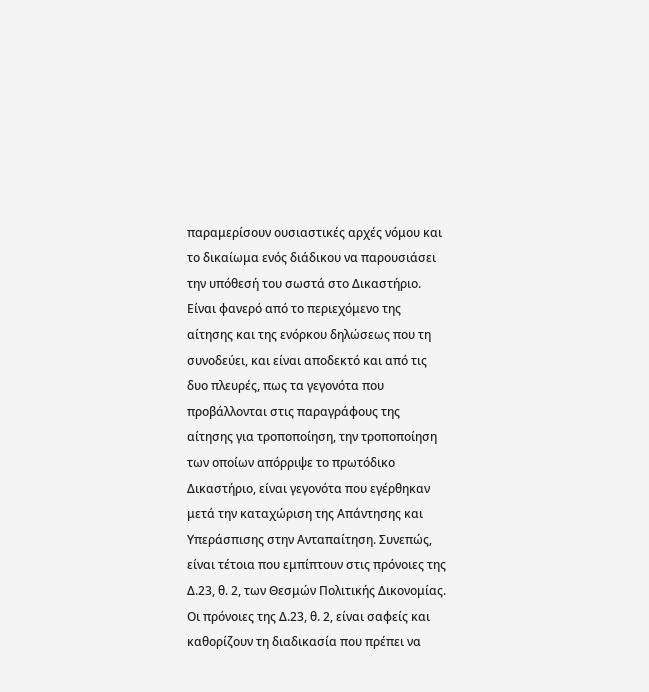παραμερίσουν ουσιαστικές αρχές νόμου και το δικαίωμα ενός διάδικου να παρουσιάσει την υπόθεσή του σωστά στο Δικαστήριο. Είναι φανερό από το περιεχόμενο της αίτησης και της ενόρκου δηλώσεως που τη συνοδεύει, και είναι αποδεκτό και από τις δυο πλευρές, πως τα γεγονότα που προβάλλονται στις παραγράφους της αίτησης για τροποποίηση, την τροποποίηση των οποίων απόρριψε το πρωτόδικο Δικαστήριο, είναι γεγονότα που εγέρθηκαν μετά την καταχώριση της Απάντησης και Υπεράσπισης στην Ανταπαίτηση. Συνεπώς, είναι τέτοια που εμπίπτουν στις πρόνοιες της Δ.23, θ. 2, των Θεσμών Πολιτικής Δικονομίας. Οι πρόνοιες της Δ.23, θ. 2, είναι σαφείς και καθορίζουν τη διαδικασία που πρέπει να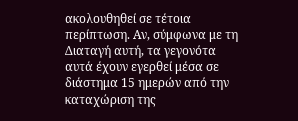ακολουθηθεί σε τέτοια περίπτωση. Αν, σύμφωνα με τη Διαταγή αυτή, τα γεγονότα αυτά έχουν εγερθεί μέσα σε διάστημα 15 ημερών από την καταχώριση της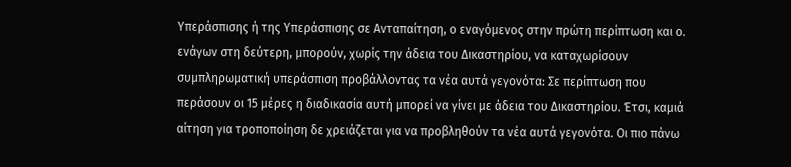Υπεράσπισης ή της Υπεράσπισης σε Ανταπαίτηση, ο εναγόμενος στην πρώτη περίπτωση και ο. ενάγων στη δεύτερη, μπορούν, χωρίς την άδεια του Δικαστηρίου, να καταχωρίσουν συμπληρωματική υπεράσπιση προβάλλοντας τα νέα αυτά γεγονότα: Σε περίπτωση που περάσουν οι 15 μέρες η διαδικασία αυτή μπορεί να γίνει με άδεια του Δικαστηρίου. Έτσι, καμιά αίτηση για τροποποίηση δε χρειάζεται για να προβληθούν τα νέα αυτά γεγονότα. Οι πιο πάνω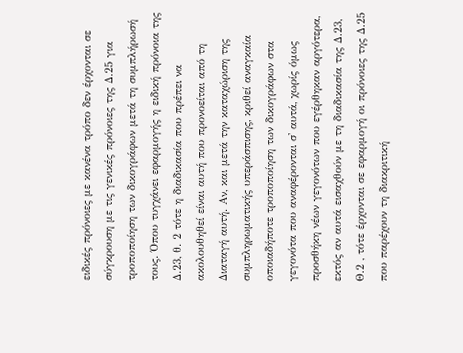ειδικές πρόνοιες με κανένα τρόπο δεν έρχονται σε σύγκρουση με τις γενικές πρόνοιες της Δ.25 για τροποποίηση των δικογράφων μετά τη συμπλήρωσή τους. Όπου τυγχάνει εφαρμογής η ειδική πρόνοια της Δ.23, θ. 2 τότε η διαδικασία που πρέπει να ακολουθηθεί είναι αυτή που προνοείται από τη Διαταγή αυτή. Αν, και μετά την καταχώριση της συμπληρωματικής υπεράσπισης, κριθεί αναγκαία οποιαδήποτε τροποποίηση των δικογράφων στα γεγονότα που αναφέρονται σ' αυτά, χωρίς όμως προσθήκη νέων γεγονότων που εγέρθηκαν αργότερα, εκτός αν αυτά εισαχθούν με τη διαδικασία της Δ.23, Θ.2 , τότε έρχονται σε εφαρμογή οι πρόνοιες της Δ.25 που παρέχουν τη διακριτική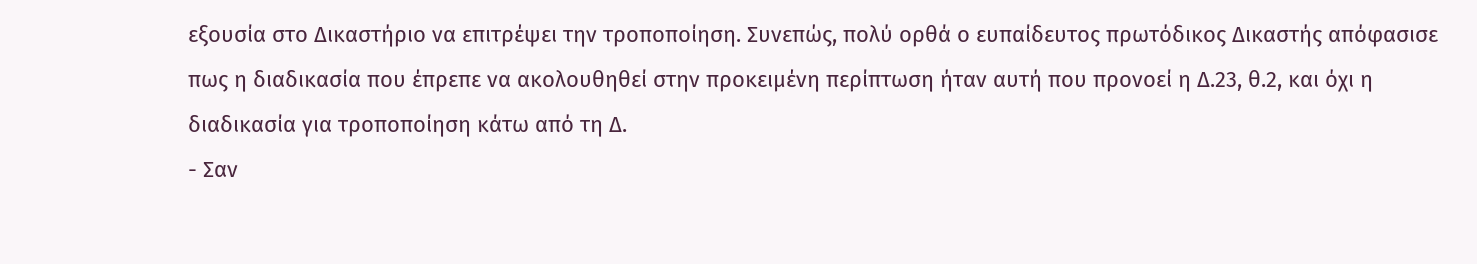εξουσία στο Δικαστήριο να επιτρέψει την τροποποίηση. Συνεπώς, πολύ ορθά ο ευπαίδευτος πρωτόδικος Δικαστής απόφασισε πως η διαδικασία που έπρεπε να ακολουθηθεί στην προκειμένη περίπτωση ήταν αυτή που προνοεί η Δ.23, θ.2, και όχι η διαδικασία για τροποποίηση κάτω από τη Δ.
- Σαν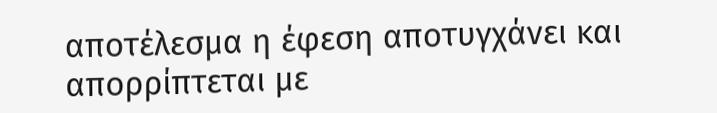αποτέλεσμα η έφεση αποτυγχάνει και απορρίπτεται με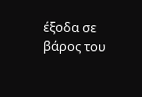έξοδα σε βάρος του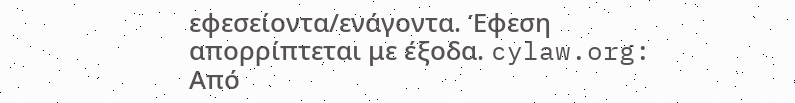εφεσείοντα/ενάγοντα. Έφεση απορρίπτεται με έξοδα. cylaw.org: Από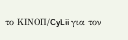το ΚΙΝOΠ/CyLii για τον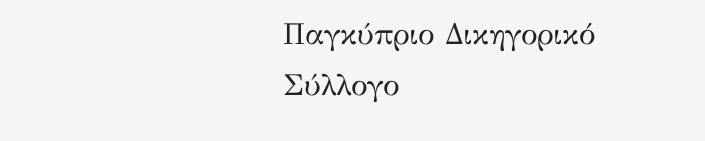Παγκύπριο Δικηγορικό Σύλλογο